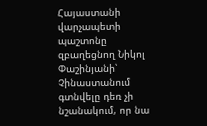Հայաստանի վարչապետի պաշտոնը զբաղեցնող Նիկոլ Փաշինյանի՝ Չինաստանում գտնվելը դեռ չի նշանակում, որ նա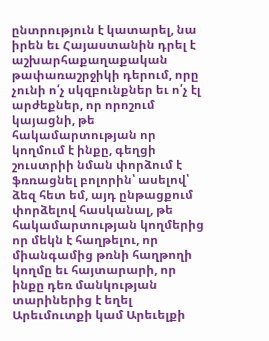ընտրություն է կատարել, նա իրեն եւ Հայաստանին դրել է աշխարհաքաղաքական թափառաշրջիկի դերում, որը չունի ո՛չ սկզբունքներ եւ ո՛չ էլ արժեքներ, որ որոշում կայացնի, թե հակամարտության որ կողմում է ինքը, գեղցի շուստրիի նման փորձում է ֆռռացնել բոլորին՝ ասելով՝ ձեզ հետ եմ, այդ ընթացքում փորձելով հասկանալ, թե հակամարտության կողմերից որ մեկն է հաղթելու, որ միանգամից թռնի հաղթողի կողմը եւ հայտարարի, որ ինքը դեռ մանկության տարիներից է եղել Արեւմուտքի կամ Արեւելքի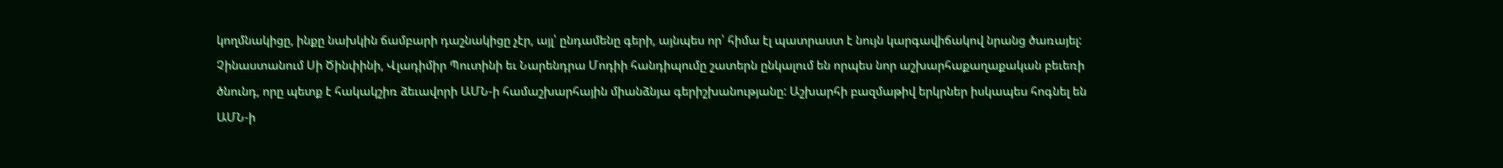կողմնակիցը, ինքը նախկին ճամբարի դաշնակիցը չէր, այլ՝ ընդամենը գերի, այնպես որ՝ հիմա էլ պատրաստ է նույն կարգավիճակով նրանց ծառայել:
Չինաստանում Սի Ծինփինի, Վլադիմիր Պուտինի եւ Նարենդրա Մոդիի հանդիպումը շատերն ընկալում են որպես նոր աշխարհաքաղաքական բեւեռի ծնունդ, որը պետք է հակակշիռ ձեւավորի ԱՄՆ-ի համաշխարհային միանձնյա գերիշխանությանը: Աշխարհի բազմաթիվ երկրներ իսկապես հոգնել են ԱՄՆ-ի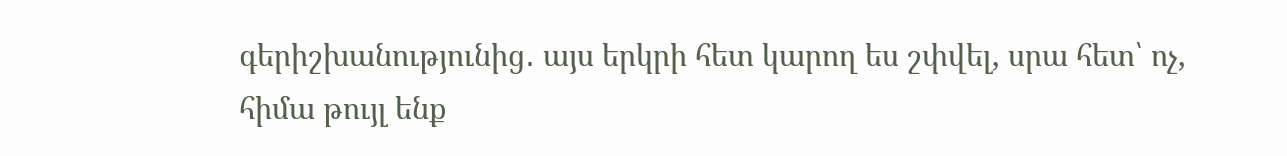գերիշխանությունից․ այս երկրի հետ կարող ես շփվել, սրա հետ՝ ոչ, հիմա թույլ ենք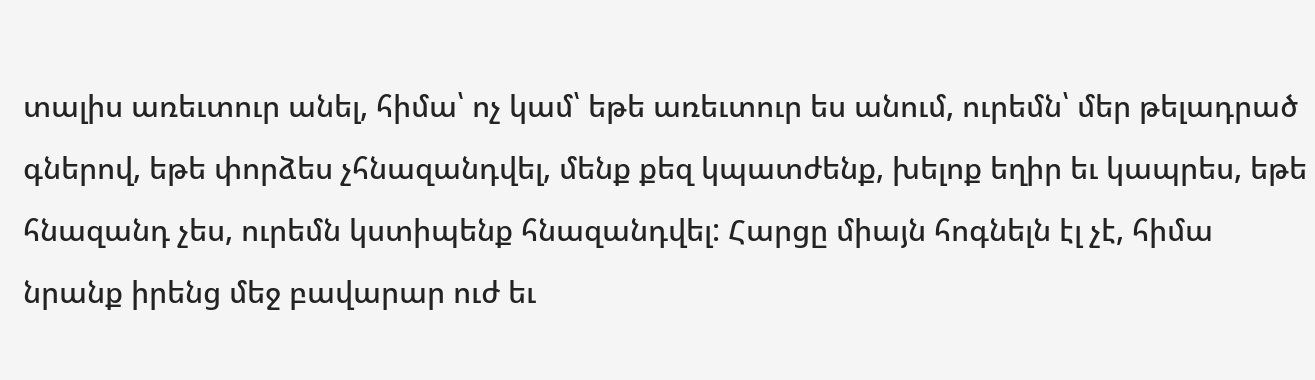տալիս առեւտուր անել, հիմա՝ ոչ կամ՝ եթե առեւտուր ես անում, ուրեմն՝ մեր թելադրած գներով, եթե փորձես չհնազանդվել, մենք քեզ կպատժենք, խելոք եղիր եւ կապրես, եթե հնազանդ չես, ուրեմն կստիպենք հնազանդվել: Հարցը միայն հոգնելն էլ չէ, հիմա նրանք իրենց մեջ բավարար ուժ եւ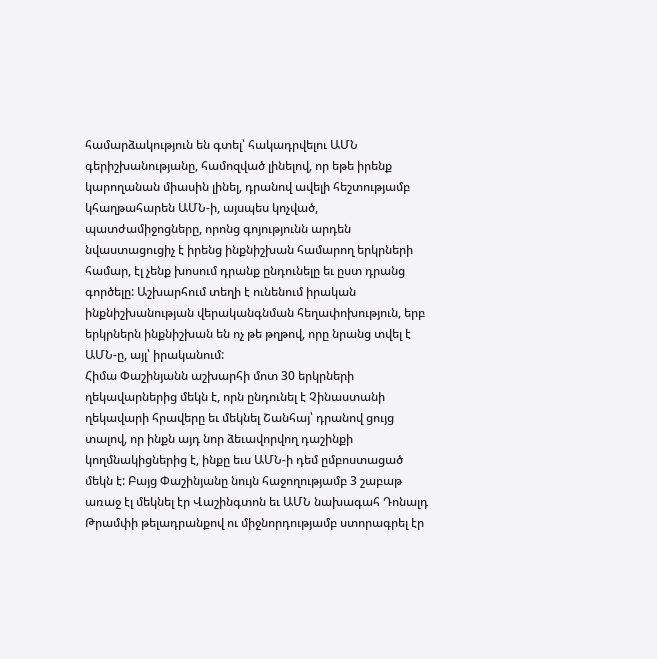համարձակություն են գտել՝ հակադրվելու ԱՄՆ գերիշխանությանը, համոզված լինելով, որ եթե իրենք կարողանան միասին լինել, դրանով ավելի հեշտությամբ կհաղթահարեն ԱՄՆ-ի, այսպես կոչված, պատժամիջոցները, որոնց գոյությունն արդեն նվաստացուցիչ է իրենց ինքնիշխան համարող երկրների համար, էլ չենք խոսում դրանք ընդունելը եւ ըստ դրանց գործելը: Աշխարհում տեղի է ունենում իրական ինքնիշխանության վերականգնման հեղափոխություն, երբ երկրներն ինքնիշխան են ոչ թե թղթով, որը նրանց տվել է ԱՄՆ-ը, այլ՝ իրականում:
Հիմա Փաշինյանն աշխարհի մոտ 30 երկրների ղեկավարներից մեկն է, որն ընդունել է Չինաստանի ղեկավարի հրավերը եւ մեկնել Շանհայ՝ դրանով ցույց տալով, որ ինքն այդ նոր ձեւավորվող դաշինքի կողմնակիցներից է, ինքը եւս ԱՄՆ-ի դեմ ըմբոստացած մեկն է: Բայց Փաշինյանը նույն հաջողությամբ 3 շաբաթ առաջ էլ մեկնել էր Վաշինգտոն եւ ԱՄՆ նախագահ Դոնալդ Թրամփի թելադրանքով ու միջնորդությամբ ստորագրել էր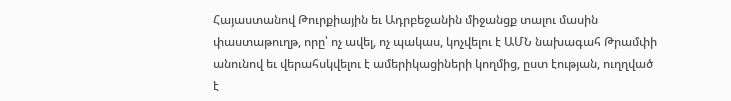Հայաստանով Թուրքիային եւ Ադրբեջանին միջանցք տալու մասին փաստաթուղթ, որը՝ ոչ ավել, ոչ պակաս, կոչվելու է ԱՄՆ նախագահ Թրամփի անունով եւ վերահսկվելու է ամերիկացիների կողմից, ըստ էության, ուղղված է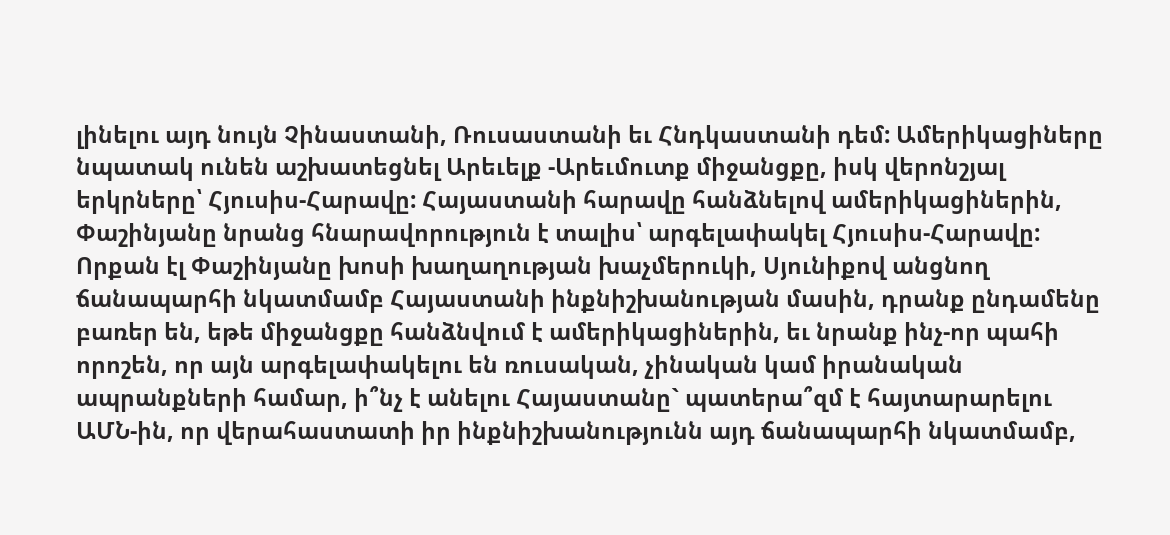լինելու այդ նույն Չինաստանի, Ռուսաստանի եւ Հնդկաստանի դեմ: Ամերիկացիները նպատակ ունեն աշխատեցնել Արեւելք -Արեւմուտք միջանցքը, իսկ վերոնշյալ երկրները՝ Հյուսիս-Հարավը: Հայաստանի հարավը հանձնելով ամերիկացիներին, Փաշինյանը նրանց հնարավորություն է տալիս՝ արգելափակել Հյուսիս-Հարավը: Որքան էլ Փաշինյանը խոսի խաղաղության խաչմերուկի, Սյունիքով անցնող ճանապարհի նկատմամբ Հայաստանի ինքնիշխանության մասին, դրանք ընդամենը բառեր են, եթե միջանցքը հանձնվում է ամերիկացիներին, եւ նրանք ինչ-որ պահի որոշեն, որ այն արգելափակելու են ռուսական, չինական կամ իրանական ապրանքների համար, ի՞նչ է անելու Հայաստանը` պատերա՞զմ է հայտարարելու ԱՄՆ-ին, որ վերահաստատի իր ինքնիշխանությունն այդ ճանապարհի նկատմամբ,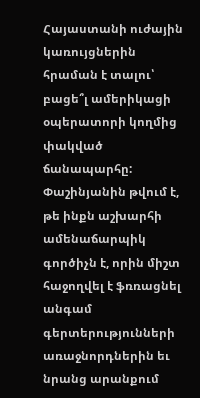Հայաստանի ուժային կառույցներին հրաման է տալու՝ բացե՞լ ամերիկացի օպերատորի կողմից փակված ճանապարհը:
Փաշինյանին թվում է, թե ինքն աշխարհի ամենաճարպիկ գործիչն է, որին միշտ հաջողվել է ֆռռացնել անգամ գերտերությունների առաջնորդներին եւ նրանց արանքում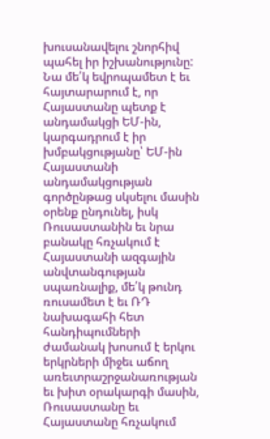խուսանավելու շնորհիվ պահել իր իշխանությունը: Նա մե՛կ եվրոպամետ է եւ հայտարարում է, որ Հայաստանը պետք է անդամակցի ԵՄ-ին, կարգադրում է իր խմբակցությանը՝ ԵՄ-ին Հայաստանի անդամակցության գործընթաց սկսելու մասին օրենք ընդունել, իսկ Ռուսաստանին եւ նրա բանակը հռչակում է Հայաստանի ազգային անվտանգության սպառնալիք, մե՛կ թունդ ռուսամետ է եւ ՌԴ նախագահի հետ հանդիպումների ժամանակ խոսում է երկու երկրների միջեւ աճող առեւտրաշրջանառության եւ խիտ օրակարգի մասին, Ռուսաստանը եւ Հայաստանը հռչակում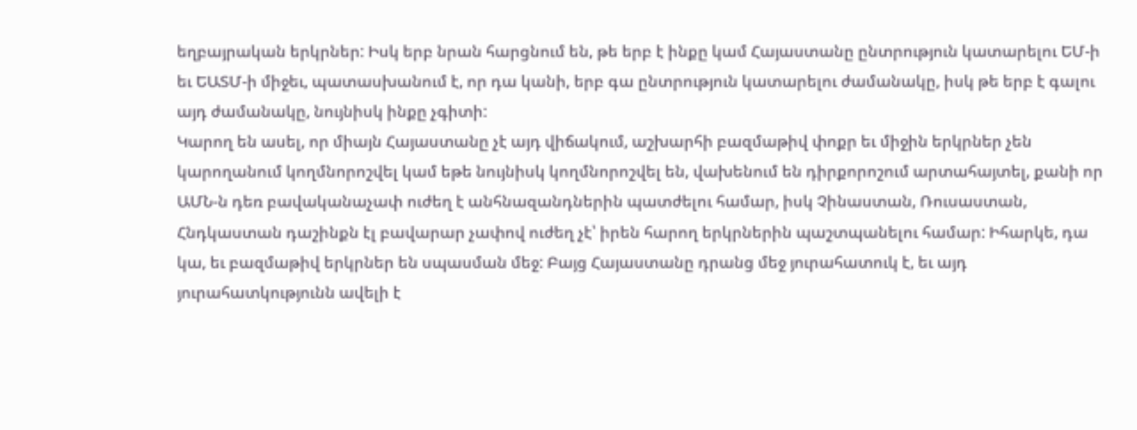եղբայրական երկրներ: Իսկ երբ նրան հարցնում են, թե երբ է ինքը կամ Հայաստանը ընտրություն կատարելու ԵՄ-ի եւ ԵԱՏՄ-ի միջեւ, պատասխանում է, որ դա կանի, երբ գա ընտրություն կատարելու ժամանակը, իսկ թե երբ է գալու այդ ժամանակը, նույնիսկ ինքը չգիտի:
Կարող են ասել, որ միայն Հայաստանը չէ այդ վիճակում, աշխարհի բազմաթիվ փոքր եւ միջին երկրներ չեն կարողանում կողմնորոշվել կամ եթե նույնիսկ կողմնորոշվել են, վախենում են դիրքորոշում արտահայտել, քանի որ ԱՄՆ-ն դեռ բավականաչափ ուժեղ է անհնազանդներին պատժելու համար, իսկ Չինաստան, Ռուսաստան, Հնդկաստան դաշինքն էլ բավարար չափով ուժեղ չէ՝ իրեն հարող երկրներին պաշտպանելու համար: Իհարկե, դա կա, եւ բազմաթիվ երկրներ են սպասման մեջ: Բայց Հայաստանը դրանց մեջ յուրահատուկ է, եւ այդ յուրահատկությունն ավելի է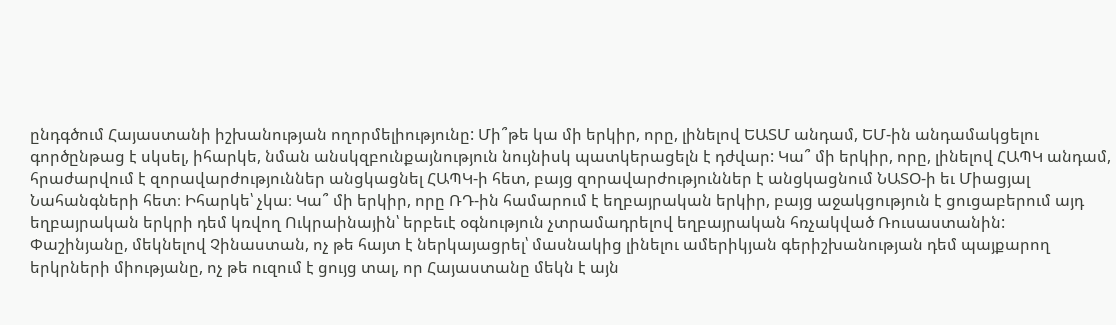ընդգծում Հայաստանի իշխանության ողորմելիությունը: Մի՞թե կա մի երկիր, որը, լինելով ԵԱՏՄ անդամ, ԵՄ-ին անդամակցելու գործընթաց է սկսել, իհարկե, նման անսկզբունքայնություն նույնիսկ պատկերացելն է դժվար: Կա՞ մի երկիր, որը, լինելով ՀԱՊԿ անդամ, հրաժարվում է զորավարժություններ անցկացնել ՀԱՊԿ-ի հետ, բայց զորավարժություններ է անցկացնում ՆԱՏՕ-ի եւ Միացյալ Նահանգների հետ։ Իհարկե՝ չկա։ Կա՞ մի երկիր, որը ՌԴ-ին համարում է եղբայրական երկիր, բայց աջակցություն է ցուցաբերում այդ եղբայրական երկրի դեմ կռվող Ուկրաինային՝ երբեւէ օգնություն չտրամադրելով եղբայրական հռչակված Ռուսաստանին:
Փաշինյանը, մեկնելով Չինաստան, ոչ թե հայտ է ներկայացրել՝ մասնակից լինելու ամերիկյան գերիշխանության դեմ պայքարող երկրների միությանը, ոչ թե ուզում է ցույց տալ, որ Հայաստանը մեկն է այն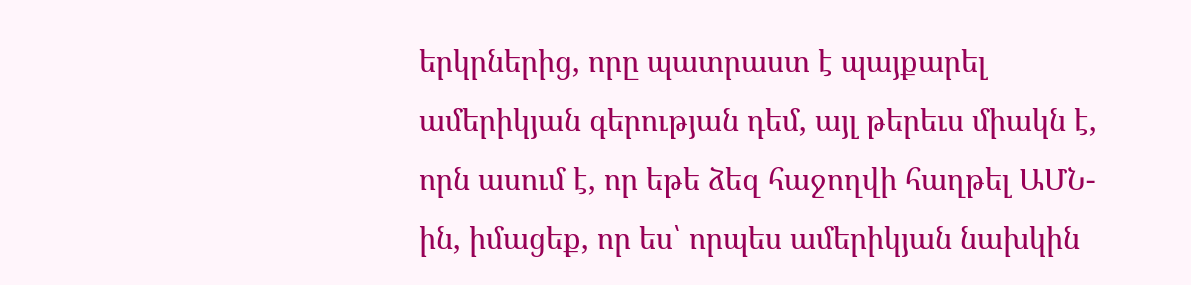երկրներից, որը պատրաստ է պայքարել ամերիկյան գերության դեմ, այլ թերեւս միակն է, որն ասում է, որ եթե ձեզ հաջողվի հաղթել ԱՄՆ-ին, իմացեք, որ ես՝ որպես ամերիկյան նախկին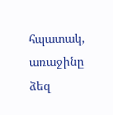հպատակ, առաջինը ձեզ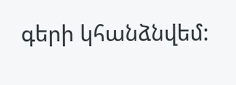գերի կհանձնվեմ: